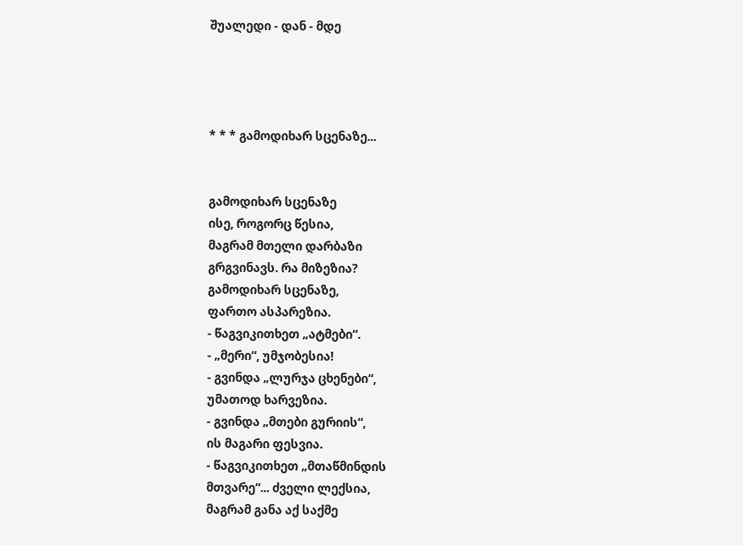შუალედი - დან - მდე




* * * გამოდიხარ სცენაზე...


გამოდიხარ სცენაზე
ისე, როგორც წესია,
მაგრამ მთელი დარბაზი
გრგვინავს. რა მიზეზია?
გამოდიხარ სცენაზე,
ფართო ასპარეზია.
- წაგვიკითხეთ „ატმები“.
- „მერი“, უმჯობესია!
- გვინდა „ლურჯა ცხენები“,
უმათოდ ხარვეზია.
- გვინდა „მთები გურიის“,
ის მაგარი ფესვია.
- წაგვიკითხეთ „მთაწმინდის
მთვარე“... ძველი ლექსია,
მაგრამ განა აქ საქმე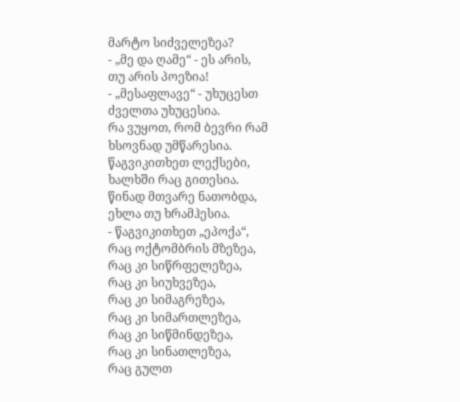მარტო სიძველეზეა?
- „მე და ღამე“ - ეს არის,
თუ არის პოეზია!
- „მესაფლავე“ - უხუცესთ
ძველთა უხუცესია.
რა ვუყოთ, რომ ბევრი რამ
ხსოვნად უმწარესია.
წაგვიკითხეთ ლექსები,
ხალხში რაც გითესია.
წინად მთვარე ნათობდა,
ეხლა თუ ხრამჰესია.
- წაგვიკითხეთ „ეპოქა“,
რაც ოქტომბრის მზეზეა,
რაც კი სიწრფელეზეა,
რაც კი სიუხვეზეა,
რაც კი სიმაგრეზეა,
რაც კი სიმართლეზეა,
რაც კი სიწმინდეზეა,
რაც კი სინათლეზეა,
რაც გულთ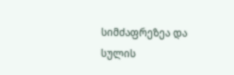სიმძაფრეზეა და
სულის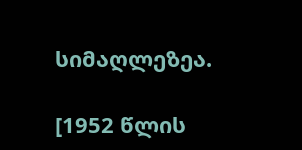სიმაღლეზეა.

[1952 წლის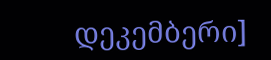დეკემბერი]